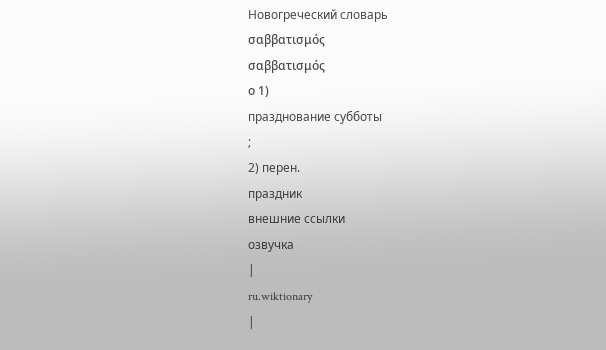Новогреческий словарь
σαββατισμός
σαββατισμός
ο 1)
празднование субботы
;
2) перен.
праздник
внешние ссылки
озвучка
|
ru.wiktionary
|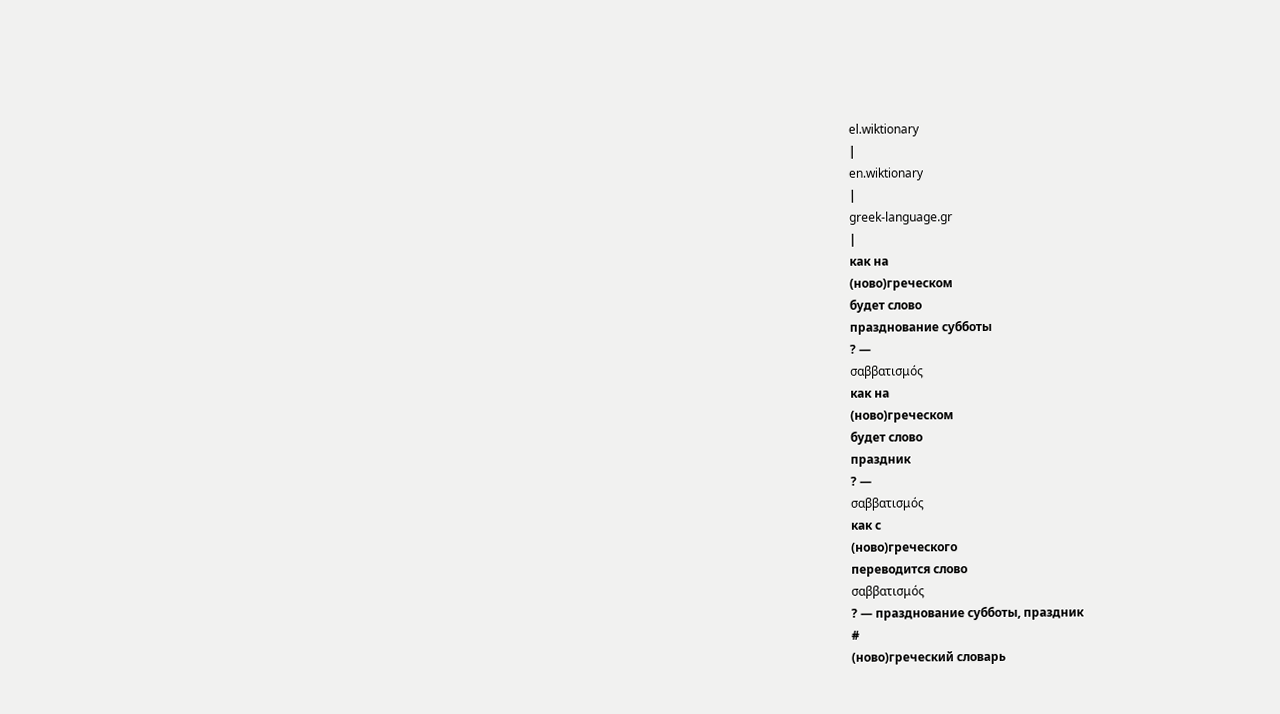el.wiktionary
|
en.wiktionary
|
greek-language.gr
|
как на
(ново)греческом
будет слово
празднование субботы
? —
σαββατισμός
как на
(ново)греческом
будет слово
праздник
? —
σαββατισμός
как с
(ново)греческого
переводится слово
σαββατισμός
? — празднование субботы, праздник
#
(ново)греческий словарь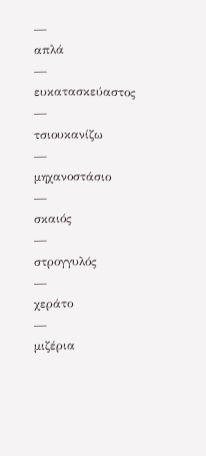—
απλά
—
ευκατασκεύαστος
—
τσιουκανίζω
—
μηχανοστάσιο
—
σκαιός
—
στρογγυλός
—
χεράτο
—
μιζέρια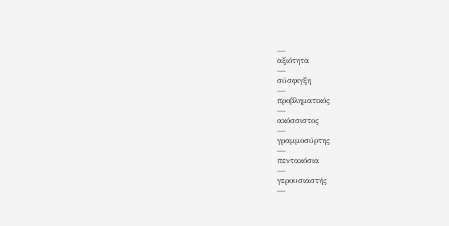—
αξιότητα
—
σύσφιγξη
—
προβληματικός
—
ακόσσιστος
—
γραμμοσύρτης
—
πεντακόσια
—
γερουσιαστής
—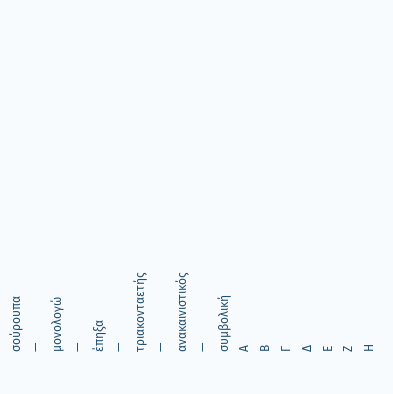σούρουπα
—
μονολογώ
—
έπηξα
—
τριακονταετής
—
ανακαινιστικός
—
συμβολική
Α
Β
Γ
Δ
Ε
Ζ
Η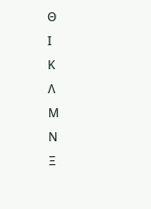Θ
Ι
Κ
Λ
Μ
Ν
Ξ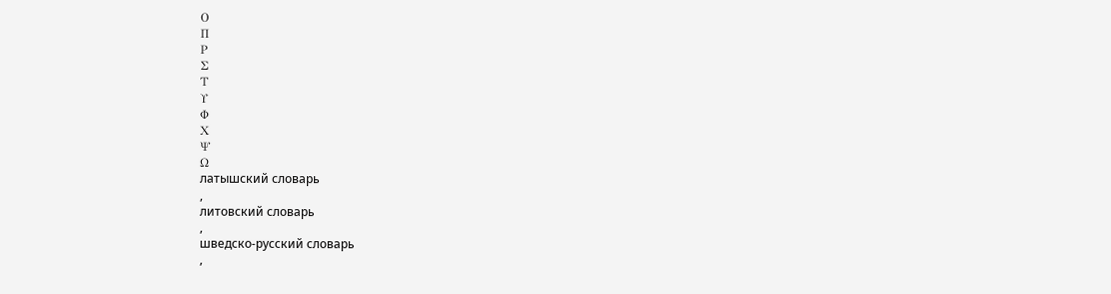Ο
Π
Ρ
Σ
Τ
Υ
Φ
Χ
Ψ
Ω
латышский словарь
,
литовский словарь
,
шведско-русский словарь
,